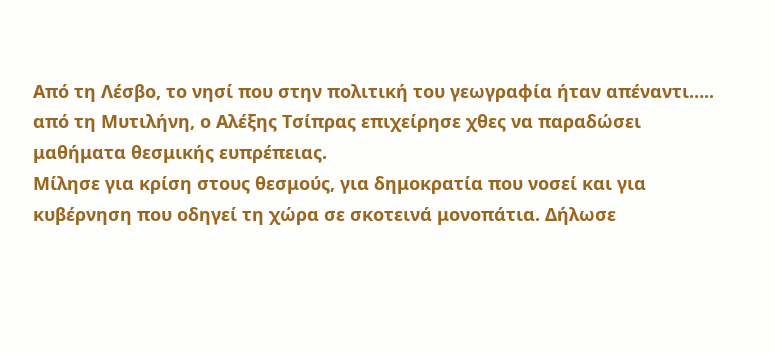Από τη Λέσβο, το νησί που στην πολιτική του γεωγραφία ήταν απέναντι….. από τη Μυτιλήνη, ο Αλέξης Τσίπρας επιχείρησε χθες να παραδώσει μαθήματα θεσμικής ευπρέπειας.
Μίλησε για κρίση στους θεσμούς, για δημοκρατία που νοσεί και για κυβέρνηση που οδηγεί τη χώρα σε σκοτεινά μονοπάτια. Δήλωσε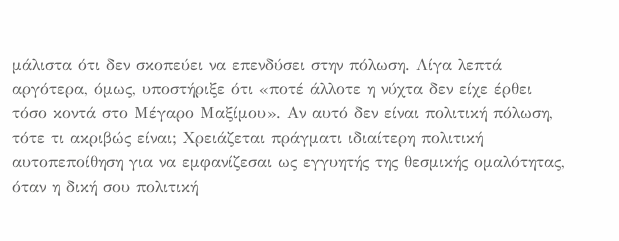μάλιστα ότι δεν σκοπεύει να επενδύσει στην πόλωση. Λίγα λεπτά αργότερα, όμως, υποστήριξε ότι «ποτέ άλλοτε η νύχτα δεν είχε έρθει τόσο κοντά στο Μέγαρο Μαξίμου». Αν αυτό δεν είναι πολιτική πόλωση, τότε τι ακριβώς είναι; Χρειάζεται πράγματι ιδιαίτερη πολιτική αυτοπεποίθηση για να εμφανίζεσαι ως εγγυητής της θεσμικής ομαλότητας, όταν η δική σου πολιτική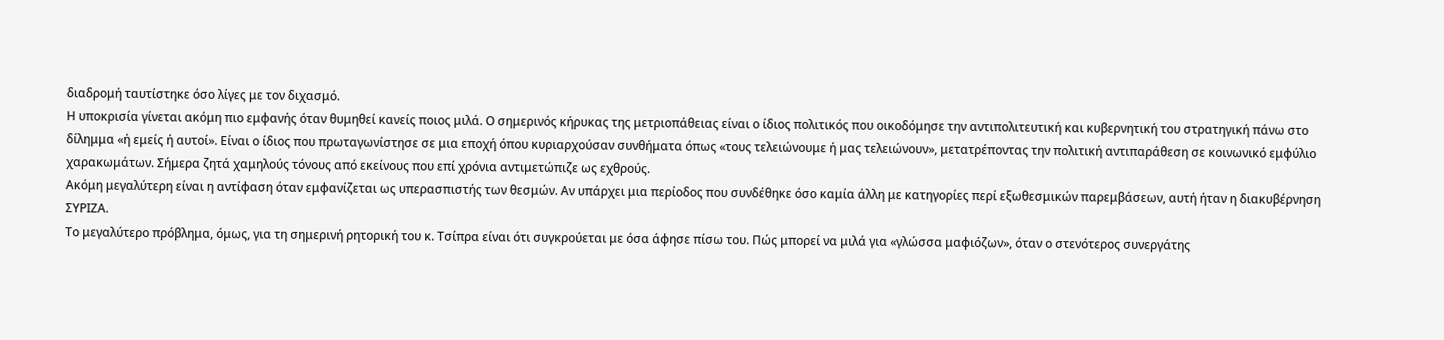διαδρομή ταυτίστηκε όσο λίγες με τον διχασμό.
Η υποκρισία γίνεται ακόμη πιο εμφανής όταν θυμηθεί κανείς ποιος μιλά. Ο σημερινός κήρυκας της μετριοπάθειας είναι ο ίδιος πολιτικός που οικοδόμησε την αντιπολιτευτική και κυβερνητική του στρατηγική πάνω στο δίλημμα «ή εμείς ή αυτοί». Είναι ο ίδιος που πρωταγωνίστησε σε μια εποχή όπου κυριαρχούσαν συνθήματα όπως «τους τελειώνουμε ή μας τελειώνουν», μετατρέποντας την πολιτική αντιπαράθεση σε κοινωνικό εμφύλιο χαρακωμάτων. Σήμερα ζητά χαμηλούς τόνους από εκείνους που επί χρόνια αντιμετώπιζε ως εχθρούς.
Ακόμη μεγαλύτερη είναι η αντίφαση όταν εμφανίζεται ως υπερασπιστής των θεσμών. Αν υπάρχει μια περίοδος που συνδέθηκε όσο καμία άλλη με κατηγορίες περί εξωθεσμικών παρεμβάσεων, αυτή ήταν η διακυβέρνηση ΣΥΡΙΖΑ.
Το μεγαλύτερο πρόβλημα, όμως, για τη σημερινή ρητορική του κ. Τσίπρα είναι ότι συγκρούεται με όσα άφησε πίσω του. Πώς μπορεί να μιλά για «γλώσσα μαφιόζων», όταν ο στενότερος συνεργάτης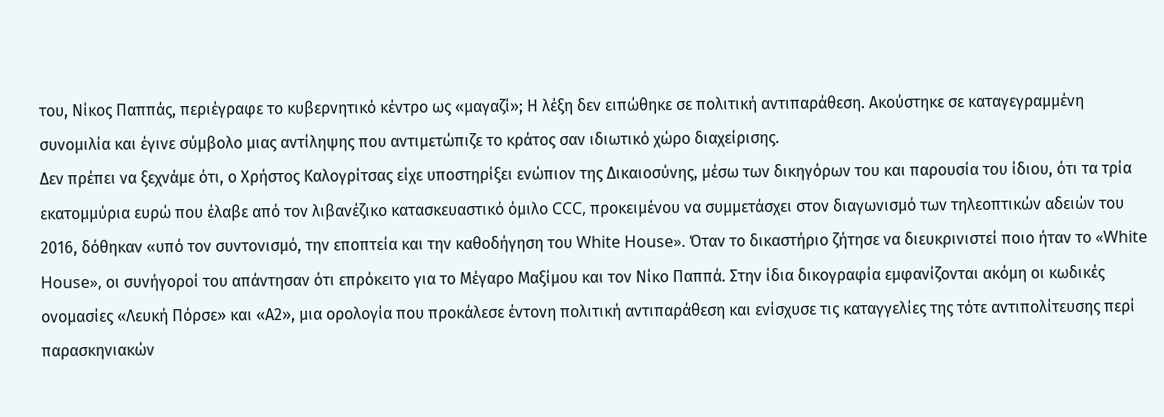του, Νίκος Παππάς, περιέγραφε το κυβερνητικό κέντρο ως «μαγαζί»; Η λέξη δεν ειπώθηκε σε πολιτική αντιπαράθεση. Ακούστηκε σε καταγεγραμμένη συνομιλία και έγινε σύμβολο μιας αντίληψης που αντιμετώπιζε το κράτος σαν ιδιωτικό χώρο διαχείρισης.
Δεν πρέπει να ξεχνάμε ότι, ο Χρήστος Καλογρίτσας είχε υποστηρίξει ενώπιον της Δικαιοσύνης, μέσω των δικηγόρων του και παρουσία του ίδιου, ότι τα τρία εκατομμύρια ευρώ που έλαβε από τον λιβανέζικο κατασκευαστικό όμιλο CCC, προκειμένου να συμμετάσχει στον διαγωνισμό των τηλεοπτικών αδειών του 2016, δόθηκαν «υπό τον συντονισμό, την εποπτεία και την καθοδήγηση του White House». Όταν το δικαστήριο ζήτησε να διευκρινιστεί ποιο ήταν το «White House», οι συνήγοροί του απάντησαν ότι επρόκειτο για το Μέγαρο Μαξίμου και τον Νίκο Παππά. Στην ίδια δικογραφία εμφανίζονται ακόμη οι κωδικές ονομασίες «Λευκή Πόρσε» και «Α2», μια ορολογία που προκάλεσε έντονη πολιτική αντιπαράθεση και ενίσχυσε τις καταγγελίες της τότε αντιπολίτευσης περί παρασκηνιακών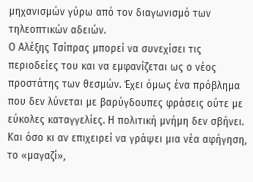μηχανισμών γύρω από τον διαγωνισμό των τηλεοπτικών αδειών.
Ο Αλέξης Τσίπρας μπορεί να συνεχίσει τις περιοδείες του και να εμφανίζεται ως ο νέος προστάτης των θεσμών. Έχει όμως ένα πρόβλημα που δεν λύνεται με βαρύγδουπες φράσεις ούτε με εύκολες καταγγελίες. Η πολιτική μνήμη δεν σβήνει. Και όσο κι αν επιχειρεί να γράψει μια νέα αφήγηση, το «μαγαζί»,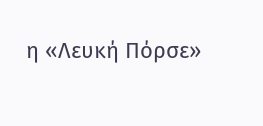η «Λευκή Πόρσε»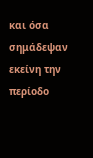και όσα σημάδεψαν εκείνη την περίοδο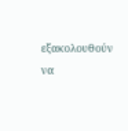εξακολουθούν να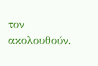τον ακολουθούν.